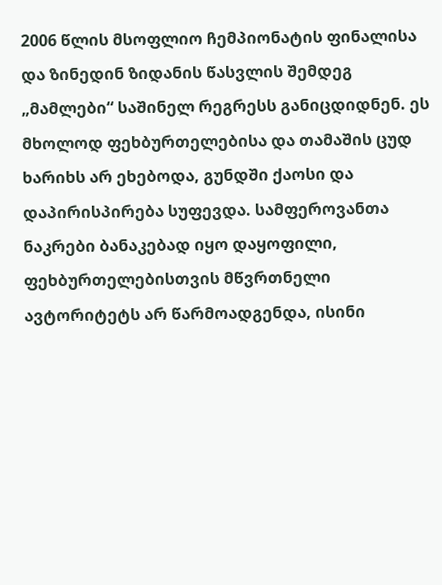2006 წლის მსოფლიო ჩემპიონატის ფინალისა და ზინედინ ზიდანის წასვლის შემდეგ „მამლები“ საშინელ რეგრესს განიცდიდნენ. ეს მხოლოდ ფეხბურთელებისა და თამაშის ცუდ ხარიხს არ ეხებოდა, გუნდში ქაოსი და დაპირისპირება სუფევდა. სამფეროვანთა ნაკრები ბანაკებად იყო დაყოფილი, ფეხბურთელებისთვის მწვრთნელი ავტორიტეტს არ წარმოადგენდა, ისინი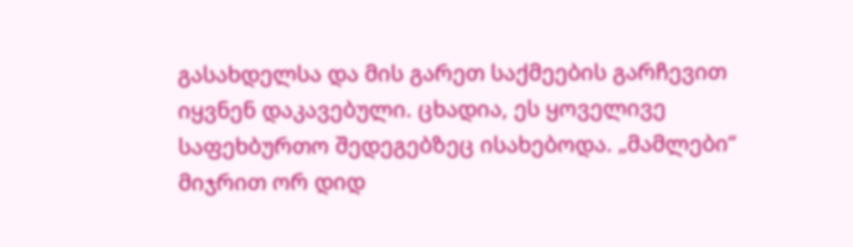გასახდელსა და მის გარეთ საქმეების გარჩევით იყვნენ დაკავებული. ცხადია, ეს ყოველივე საფეხბურთო შედეგებზეც ისახებოდა. „მამლები“ მიჯრით ორ დიდ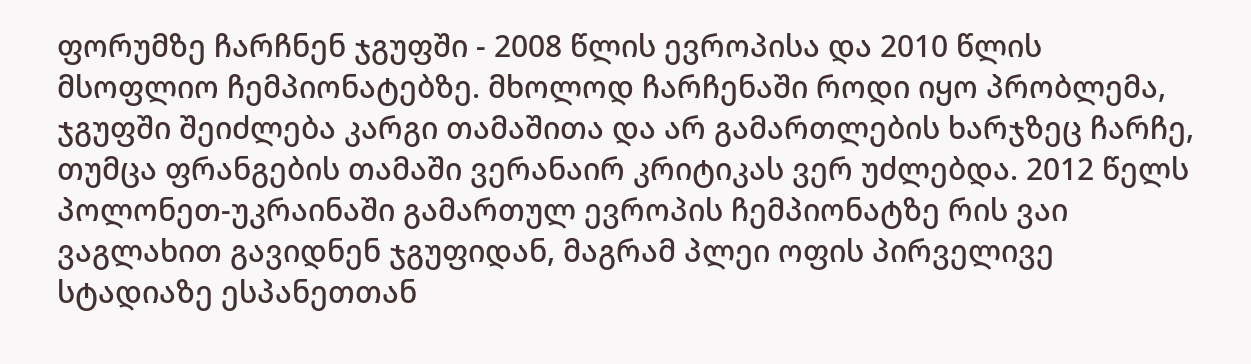ფორუმზე ჩარჩნენ ჯგუფში - 2008 წლის ევროპისა და 2010 წლის მსოფლიო ჩემპიონატებზე. მხოლოდ ჩარჩენაში როდი იყო პრობლემა, ჯგუფში შეიძლება კარგი თამაშითა და არ გამართლების ხარჯზეც ჩარჩე, თუმცა ფრანგების თამაში ვერანაირ კრიტიკას ვერ უძლებდა. 2012 წელს პოლონეთ-უკრაინაში გამართულ ევროპის ჩემპიონატზე რის ვაი ვაგლახით გავიდნენ ჯგუფიდან, მაგრამ პლეი ოფის პირველივე სტადიაზე ესპანეთთან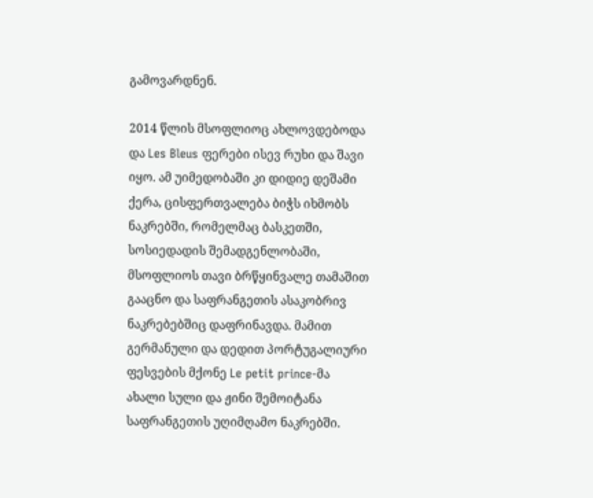გამოვარდნენ.

2014 წლის მსოფლიოც ახლოვდებოდა და Les Bleus ფერები ისევ რუხი და შავი იყო. ამ უიმედობაში კი დიდიე დეშამი ქერა, ცისფერთვალება ბიჭს იხმობს ნაკრებში, რომელმაც ბასკეთში, სოსიედადის შემადგენლობაში, მსოფლიოს თავი ბრწყინვალე თამაშით გააცნო და საფრანგეთის ასაკობრივ ნაკრებებშიც დაფრინავდა. მამით გერმანული და დედით პორტუგალიური ფესვების მქონე Le petit prince-მა ახალი სული და ჟინი შემოიტანა საფრანგეთის უღიმღამო ნაკრებში.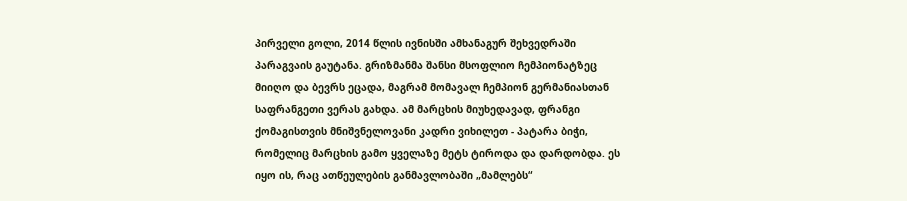პირველი გოლი, 2014 წლის ივნისში ამხანაგურ შეხვედრაში პარაგვაის გაუტანა. გრიზმანმა შანსი მსოფლიო ჩემპიონატზეც მიიღო და ბევრს ეცადა, მაგრამ მომავალ ჩემპიონ გერმანიასთან საფრანგეთი ვერას გახდა. ამ მარცხის მიუხედავად, ფრანგი ქომაგისთვის მნიშვნელოვანი კადრი ვიხილეთ - პატარა ბიჭი, რომელიც მარცხის გამო ყველაზე მეტს ტიროდა და დარდობდა. ეს იყო ის, რაც ათწეულების განმავლობაში „მამლებს“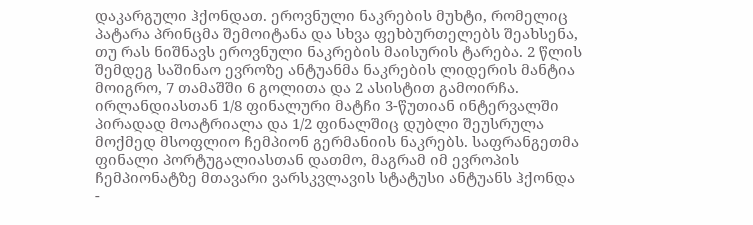დაკარგული ჰქონდათ. ეროვნული ნაკრების მუხტი, რომელიც პატარა პრინცმა შემოიტანა და სხვა ფეხბურთელებს შეახსენა, თუ რას ნიშნავს ეროვნული ნაკრების მაისურის ტარება. 2 წლის შემდეგ საშინაო ევროზე ანტუანმა ნაკრების ლიდერის მანტია მოიგრო, 7 თამაშში 6 გოლითა და 2 ასისტით გამოირჩა. ირლანდიასთან 1/8 ფინალური მატჩი 3-წუთიან ინტერვალში პირადად მოატრიალა და 1/2 ფინალშიც დუბლი შეუსრულა მოქმედ მსოფლიო ჩემპიონ გერმანიის ნაკრებს. საფრანგეთმა ფინალი პორტუგალიასთან დათმო, მაგრამ იმ ევროპის ჩემპიონატზე მთავარი ვარსკვლავის სტატუსი ანტუანს ჰქონდა -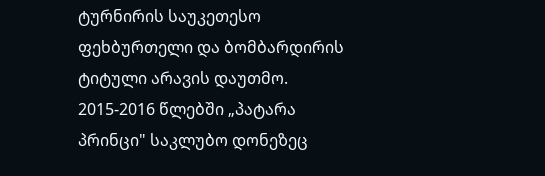ტურნირის საუკეთესო ფეხბურთელი და ბომბარდირის ტიტული არავის დაუთმო. 2015-2016 წლებში „პატარა პრინცი" საკლუბო დონეზეც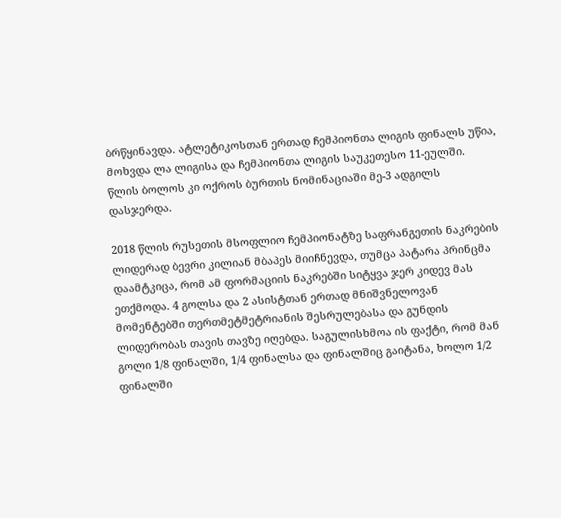ბრწყინავდა. ატლეტიკოსთან ერთად ჩემპიონთა ლიგის ფინალს უწია, მოხვდა ლა ლიგისა და ჩემპიონთა ლიგის საუკეთესო 11-ეულში. წლის ბოლოს კი ოქროს ბურთის ნომინაციაში მე-3 ადგილს დასჯერდა.

2018 წლის რუსეთის მსოფლიო ჩემპიონატზე საფრანგეთის ნაკრების ლიდერად ბევრი კილიან მბაპეს მიიჩნევდა, თუმცა პატარა პრინცმა დაამტკიცა, რომ ამ ფორმაციის ნაკრებში სიტყვა ჯერ კიდევ მას ეთქმოდა. 4 გოლსა და 2 ასისტთან ერთად მნიშვნელოვან მომენტებში თერთმეტმეტრიანის შესრულებასა და გუნდის ლიდერობას თავის თავზე იღებდა. საგულისხმოა ის ფაქტი, რომ მან გოლი 1/8 ფინალში, 1/4 ფინალსა და ფინალშიც გაიტანა, ხოლო 1/2 ფინალში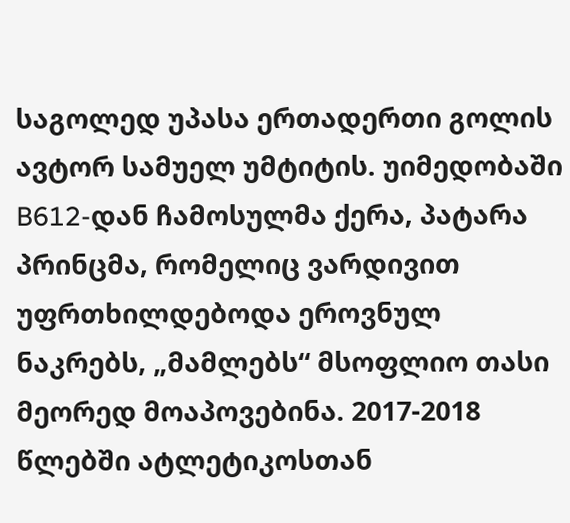საგოლედ უპასა ერთადერთი გოლის ავტორ სამუელ უმტიტის. უიმედობაში B612-დან ჩამოსულმა ქერა, პატარა პრინცმა, რომელიც ვარდივით უფრთხილდებოდა ეროვნულ ნაკრებს, „მამლებს“ მსოფლიო თასი მეორედ მოაპოვებინა. 2017-2018 წლებში ატლეტიკოსთან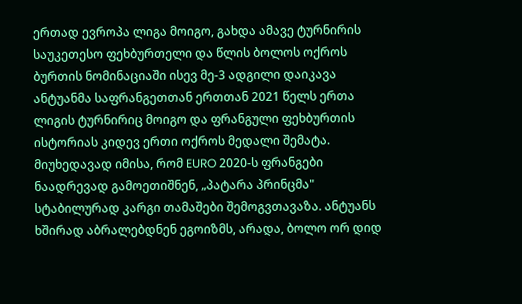ერთად ევროპა ლიგა მოიგო, გახდა ამავე ტურნირის საუკეთესო ფეხბურთელი და წლის ბოლოს ოქროს ბურთის ნომინაციაში ისევ მე-3 ადგილი დაიკავა
ანტუანმა საფრანგეთთან ერთთან 2021 წელს ერთა ლიგის ტურნირიც მოიგო და ფრანგული ფეხბურთის ისტორიას კიდევ ერთი ოქროს მედალი შემატა. მიუხედავად იმისა, რომ EURO 2020-ს ფრანგები ნაადრევად გამოეთიშნენ, „პატარა პრინცმა" სტაბილურად კარგი თამაშები შემოგვთავაზა. ანტუანს ხშირად აბრალებდნენ ეგოიზმს, არადა, ბოლო ორ დიდ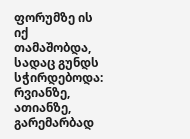ფორუმზე ის იქ თამაშობდა, სადაც გუნდს სჭირდებოდა: რვიანზე, ათიანზე, გარემარბად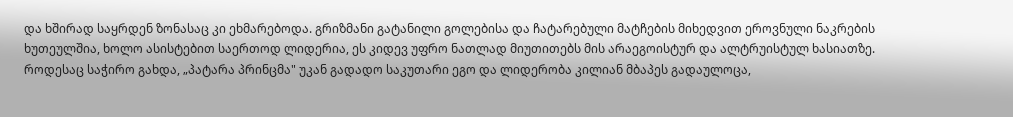და ხშირად საყრდენ ზონასაც კი ეხმარებოდა. გრიზმანი გატანილი გოლებისა და ჩატარებული მატჩების მიხედვით ეროვნული ნაკრების ხუთეულშია, ხოლო ასისტებით საერთოდ ლიდერია, ეს კიდევ უფრო ნათლად მიუთითებს მის არაეგოისტურ და ალტრუისტულ ხასიათზე. როდესაც საჭირო გახდა, „პატარა პრინცმა" უკან გადადო საკუთარი ეგო და ლიდერობა კილიან მბაპეს გადაულოცა,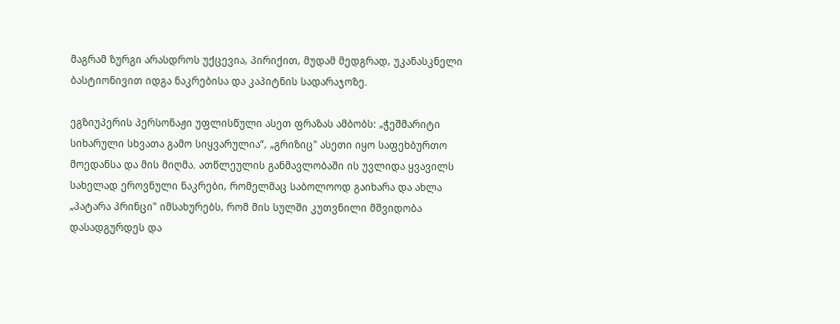მაგრამ ზურგი არასდროს უქცევია, პირიქით, მუდამ მედგრად, უკანასკნელი ბასტიონივით იდგა ნაკრებისა და კაპიტნის სადარაჯოზე.

ეგზიუპერის პერსონაჟი უფლისწული ასეთ ფრაზას ამბობს: „ჭეშმარიტი სიხარული სხვათა გამო სიყვარულია“, „გრიზიც" ასეთი იყო საფეხბურთო მოედანსა და მის მიღმა. ათწლეულის განმავლობაში ის უვლიდა ყვავილს სახელად ეროვნული ნაკრები, რომელმაც საბოლოოდ გაიხარა და ახლა „პატარა პრინცი" იმსახურებს, რომ მის სულში კუთვნილი მშვიდობა დასადგურდეს და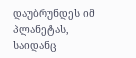დაუბრუნდეს იმ პლანეტას, საიდანც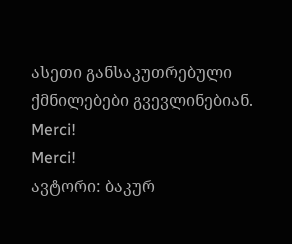ასეთი განსაკუთრებული ქმნილებები გვევლინებიან.
Merci!
Merci!
ავტორი: ბაკურ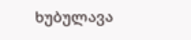ხუბულავა